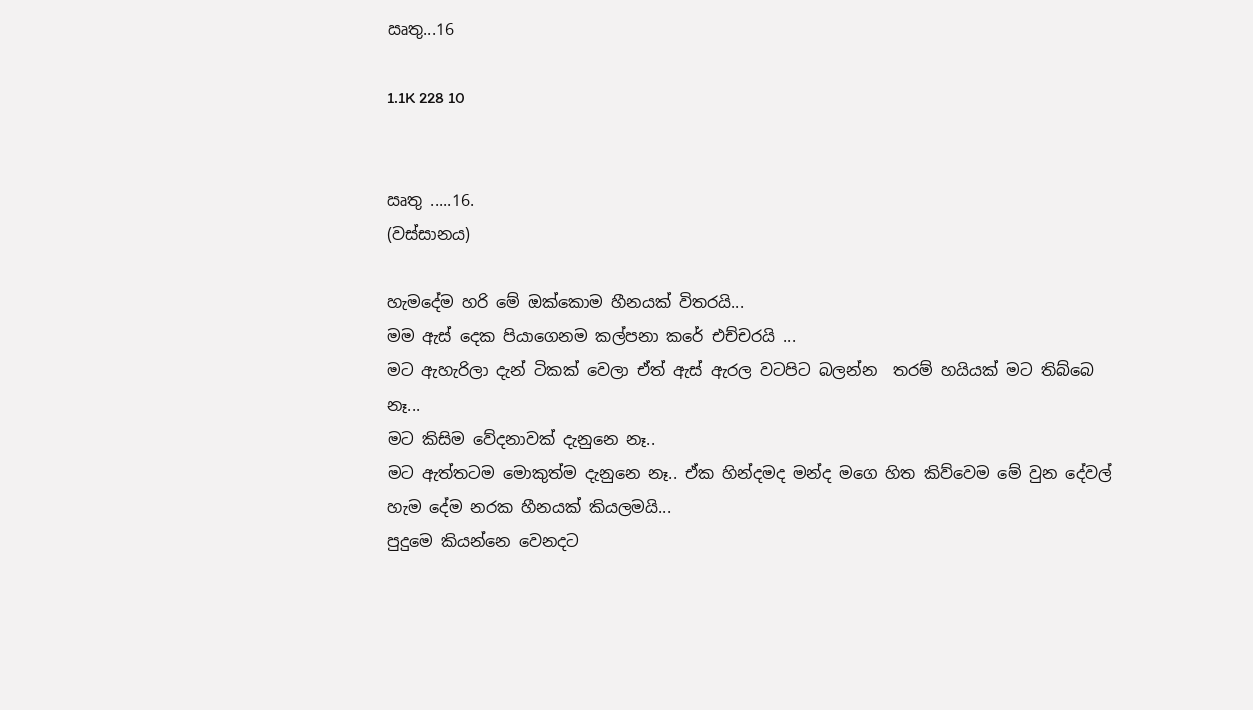ඍතු...16

1.1K 228 10


ඍතු .....16.
(වස්සානය)

හැමදේම හරි මේ ඔක්කොම හීනයක් විතරයි...
මම ඇස් දෙක පියාගෙනම කල්පනා කරේ එච්චරයි ...
මට ඇහැරිලා දැන් ටිකක් වෙලා ඒත් ඇස් ඇරල වටපිට බලන්න  තරම් හයියක් මට තිබ්බෙ නෑ...
මට කිසිම වේදනාවක් දැනුනෙ නෑ..
මට ඇත්තටම මොකුත්ම දැනුනෙ නෑ.. ඒක හින්දමද මන්ද මගෙ හිත කිව්වෙම මේ වුන දේවල් හැම දේම නරක හීනයක් කියලමයි...
පුදුමෙ කියන්නෙ වෙනදට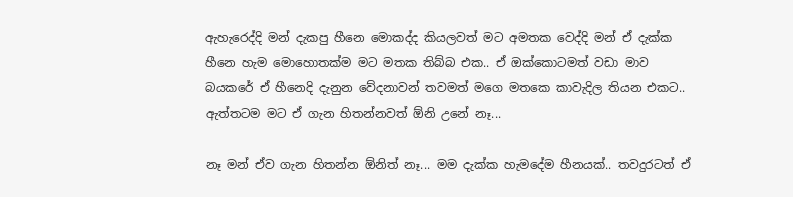ඇහැරෙද්දි මන් දැකපු හීනෙ මොකද්ද කියලවත් මට අමතක වෙද්දි මන් ඒ දැක්ක හීනෙ හැම මොහොතක්ම මට මතක තිබ්බ එක.. ඒ ඔක්කොටමත් වඩා මාව බයකරේ ඒ හීනෙදි දැනුන වේදනාවන් තවමත් මගෙ මතකෙ කාවැදිල තියන එකට.. ඇත්තටම මට ඒ ගැන හිතන්නවත් ඕනි උනේ නෑ...

නෑ මන් ඒව ගැන හිතන්න ඕනිත් නෑ... මම දැක්ක හැමදේම හීනයක්.. තවදුරටත් ඒ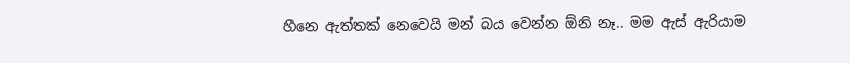හීනෙ ඇත්තක් නෙවෙයි මන් බය වෙන්න ඕනි නෑ.. මම ඇස් ඇරියාම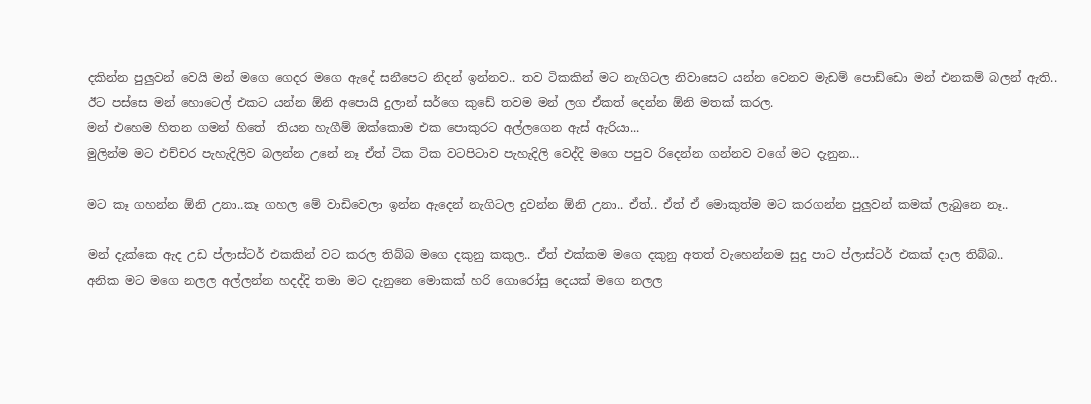දකින්න පුලුවන් වෙයි මන් මගෙ ගෙදර මගෙ ඇදේ සනීපෙට නිදන් ඉන්නව.. තව ටිකකින් මට නැගිටල නිවාසෙට යන්න වෙනව මැඩම් පොඩ්ඩො මන් එනකම් බලන් ඇති.. ඊට පස්සෙ මන් හොටෙල් එකට යන්න ඕනි අපොයි දුලාන් සර්ගෙ කුඩේ තවම මන් ලග ඒකත් දෙන්න ඕනි මතක් කරල.
මන් එහෙම හිතන ගමන් හිතේ  තියන හැගීම් ඔක්කොම එක පොකුරට අල්ලගෙන ඇස් ඇරියා...
මුලින්ම මට එච්චර පැහැදිලිව බලන්න උනේ නෑ ඒත් ටික ටික වටපිටාව පැහැදිලි වෙද්දි මගෙ පපුව රිදෙන්න ගන්නව වගේ මට දැනුන...

මට කෑ ගහන්න ඕනි උනා..කෑ ගහල මේ වාඩිවෙලා ඉන්න ඇදෙන් නැගිටල දුවන්න ඕනි උනා.. ඒත්.. ඒත් ඒ මොකුත්ම මට කරගන්න පුලුවන් කමක් ලැබුනෙ නෑ..

මන් දැක්කෙ ඇද උඩ ප්ලාස්ටර් එකකින් වට කරල තිබ්බ මගෙ දකුනු කකුල.. ඒත් එක්කම මගෙ දකුනු අතත් වැහෙන්නම සුදු පාට ප්ලාස්ටර් එකක් දාල තිබ්බ..
අනික මට මගෙ නලල අල්ලන්න හදද්දි තමා මට දැනුනෙ මොකක් හරි ගොරෝසු දෙයක් මගෙ නලල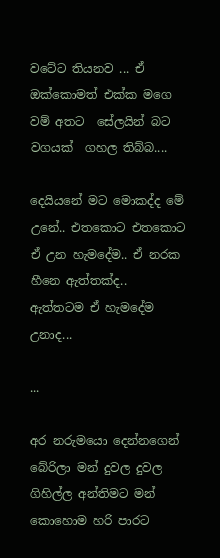වටේට තියනව ... ඒ ඔක්කොමත් එක්ක මගෙ  වම් අතට  සේලයින් බට වගයක්  ගහල තිබ්බ....

දෙයියනේ මට මොකද්ද මේ උනේ.. එතකොට එතකොට ඒ උන හැමදේම.. ඒ නරක හීනෙ ඇත්තක්ද.. ඇත්තටම ඒ හැමදේම උනාද...

...

අර නරුමයො දෙන්නගෙන් බේරිලා මන් දුවල දුවල ගිහිල්ල අන්තිමට මන් කොහොම හරි පාරට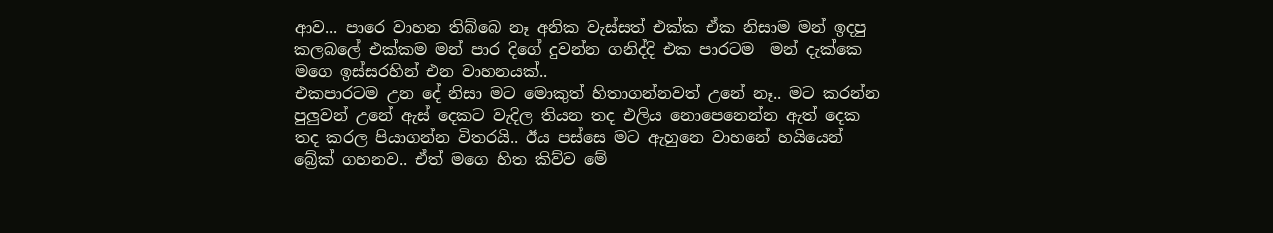ආව... පාරෙ වාහන තිබ්බෙ නෑ අනික වැස්සත් එක්ක ඒක නිසාම මන් ඉදපු කලබලේ එක්කම මන් පාර දිගේ දුවන්න ගනිද්දි එක පාරටම  මන් දැක්කෙ මගෙ ඉස්සරහින් එන වාහනයක්..
එකපාරටම උන දේ නිසා මට මොකුත් හිතාගන්නවත් උනේ නෑ.. මට කරන්න පුලුවන් උනේ ඇස් දෙකට වැදිල තියන තද එලිය නොපෙනෙන්න ඇත් දෙක තද කරල පියාගන්න විතරයි.. ඊය පස්සෙ මට ඇහුනෙ වාහනේ හයියෙන් බ්‍රේක් ගහනව.. ඒත් මගෙ හිත කිව්ව මේ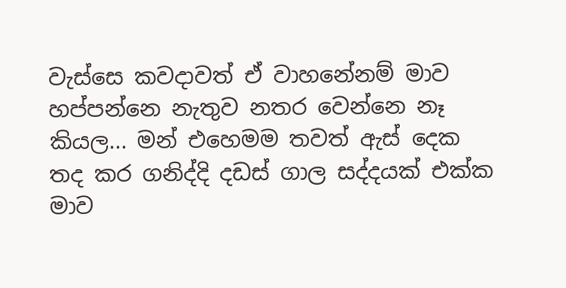වැස්සෙ කවදාවත් ඒ වාහනේනම් මාව හප්පන්නෙ නැතුව නතර වෙන්නෙ නෑ කියල... මන් එහෙමම තවත් ඇස් දෙක තද කර ගනිද්දි දඩස් ගාල සද්දයක් එක්ක මාව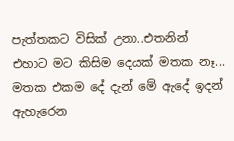පැත්තකට විසික් උනා..එතනින් එහාට මට කිසිම දෙයක් මතක නෑ... මතක එකම දේ දැන් මේ ඇදේ ඉදන් ඇහැරෙන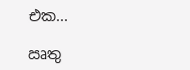එක...

ඍතු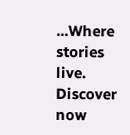...Where stories live. Discover now